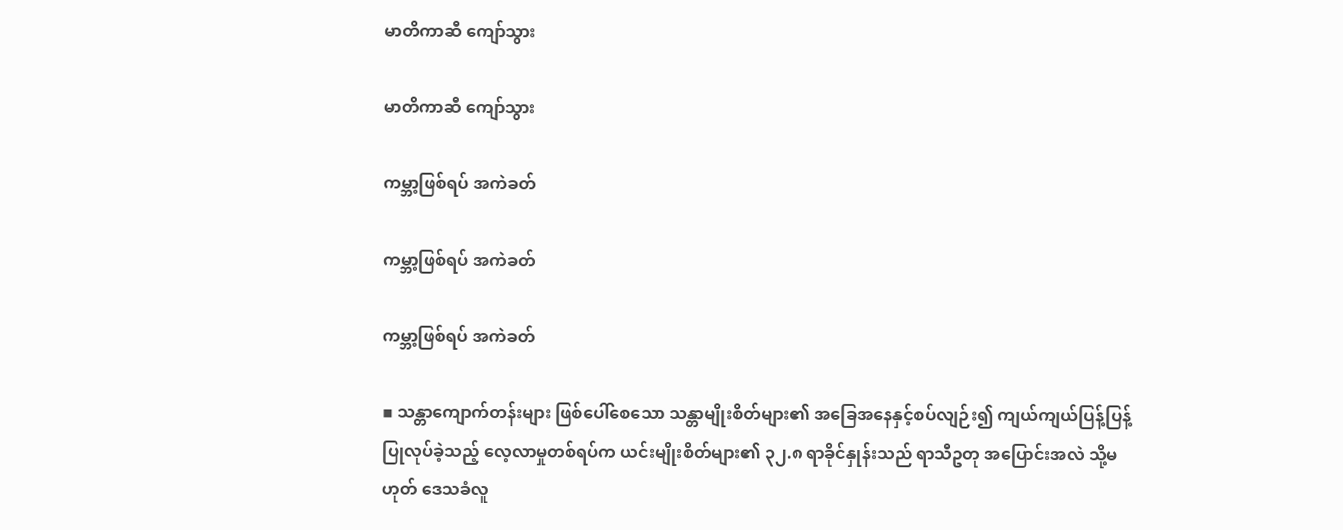မာတိကာဆီ ကျော်သွား

မာတိကာဆီ ကျော်သွား

ကမ္ဘာ့ဖြစ်ရပ် အကဲခတ်

ကမ္ဘာ့ဖြစ်ရပ် အကဲခတ်

ကမ္ဘာ့ဖြစ်ရပ် အကဲခတ်

▪ သန္တာကျောက်တန်းများ ဖြစ်ပေါ်စေသော သန္တာမျိုးစိတ်များ၏ အခြေအနေနှင့်စပ်လျဉ်း၍ ကျယ်ကျယ်ပြန့်ပြန့် ပြုလုပ်ခဲ့သည့် လေ့လာမှုတစ်ရပ်က ယင်းမျိုးစိတ်များ၏ ၃၂.၈ ရာခိုင်နှုန်းသည် ရာသီဥတု အပြောင်းအလဲ သို့မဟုတ် ဒေသခံလူ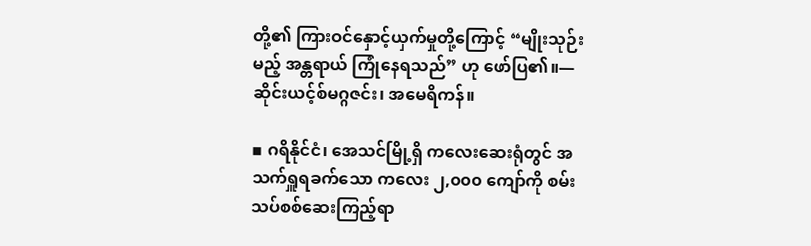တို့၏ ကြားဝင်နှောင့်ယှက်မှုတို့ကြောင့် “မျိုးသုဉ်းမည့် အန္တရာယ် ကြုံနေရသည်” ဟု ဖော်ပြ၏။—ဆိုင်းယင့်စ်မဂ္ဂဇင်း၊ အမေရိကန်။

▪ ဂရိနိုင်ငံ၊ အေသင်မြို့ရှိ ကလေးဆေးရုံတွင် အသက်ရှူရခက်သော ကလေး ၂,၀၀၀ ကျော်ကို စမ်းသပ်စစ်ဆေးကြည့်ရာ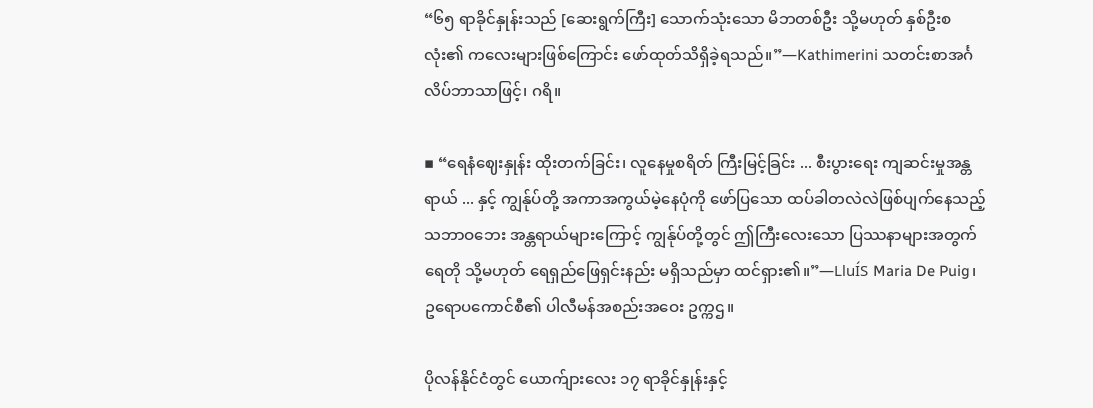“၆၅ ရာခိုင်နှုန်းသည် [ဆေးရွက်ကြီး] သောက်သုံးသော မိဘတစ်ဦး သို့မဟုတ် နှစ်ဦးစလုံး၏ ကလေးများဖြစ်ကြောင်း ဖော်ထုတ်သိရှိခဲ့ရသည်။”—Kathimerini သတင်းစာအင်္ဂလိပ်ဘာသာဖြင့်၊ ဂရိ။

▪ “ရေနံဈေးနှုန်း ထိုးတက်ခြင်း၊ လူနေမှုစရိတ် ကြီးမြင့်ခြင်း ... စီးပွားရေး ကျဆင်းမှုအန္တရာယ် ... နှင့် ကျွန်ုပ်တို့ အကာအကွယ်မဲ့နေပုံကို ဖော်ပြသော ထပ်ခါတလဲလဲဖြစ်ပျက်နေသည့် သဘာဝဘေး အန္တရာယ်များကြောင့် ကျွန်ုပ်တို့တွင် ဤကြီးလေးသော ပြဿနာများအတွက် ရေတို သို့မဟုတ် ရေရှည်ဖြေရှင်းနည်း မရှိသည်မှာ ထင်ရှား၏။”—LluÍS Maria De Puig၊ ဥရောပကောင်စီ၏ ပါလီမန်အစည်းအဝေး ဥက္ကဌ။

ပိုလန်နိုင်ငံတွင် ယောက်ျားလေး ၁၇ ရာခိုင်နှုန်းနှင့်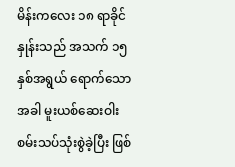မိန်းကလေး ၁၈ ရာခိုင်နှုန်းသည် အသက် ၁၅ နှစ်အရွယ် ရောက်သောအခါ မူးယစ်ဆေးဝါး စမ်းသပ်သုံးစွဲခဲ့ပြီး ဖြစ်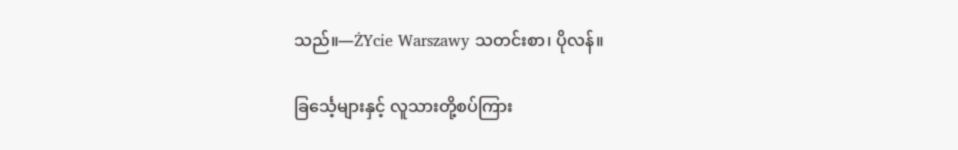သည်။—ŻYcie Warszawy သတင်းစာ၊ ပိုလန်။

ခြင်္သေ့များနှင့် လူသားတို့စပ်ကြား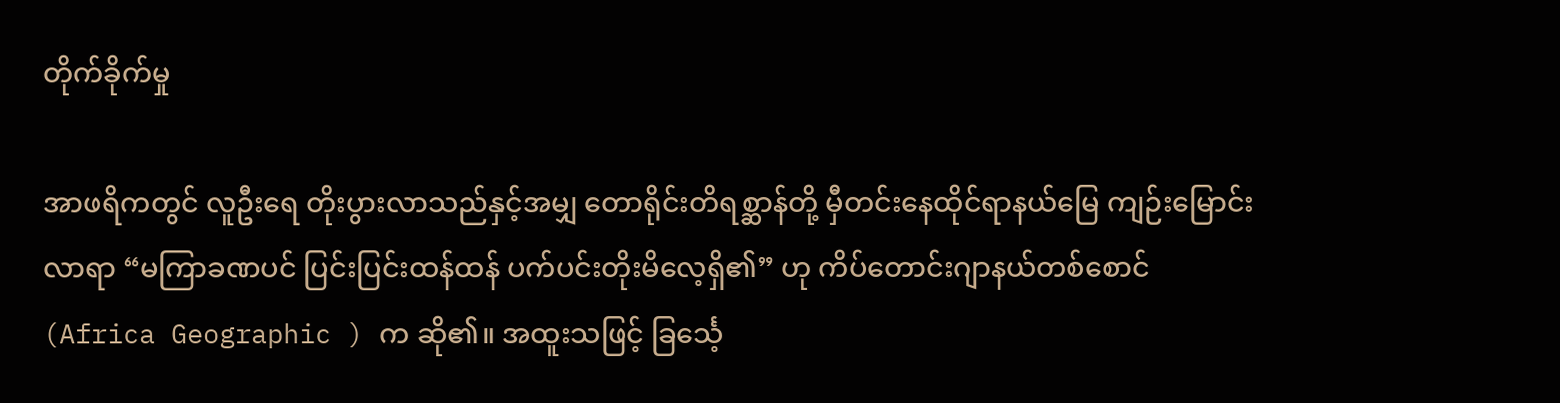တိုက်ခိုက်မှု

အာဖရိကတွင် လူဦးရေ တိုးပွားလာသည်နှင့်အမျှ တောရိုင်းတိရစ္ဆာန်တို့ မှီတင်းနေထိုင်ရာနယ်မြေ ကျဉ်းမြောင်းလာရာ “မကြာခဏပင် ပြင်းပြင်းထန်ထန် ပက်ပင်းတိုးမိလေ့ရှိ၏” ဟု ကိပ်တောင်းဂျာနယ်တစ်စောင် (Africa Geographic ) က ဆို၏။ အထူးသဖြင့် ခြင်္သေ့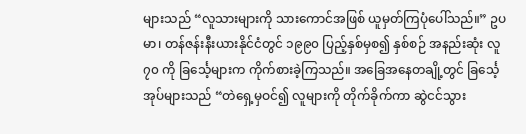များသည် “လူသားများကို သားကောင်အဖြစ် ယူမှတ်ကြပုံပေါ်သည်။” ဥပမာ၊ တန်ဇန်းနီးယားနိုင်ငံတွင် ၁၉၉၀ ပြည့်နှစ်မှစ၍ နှစ်စဉ် အနည်းဆုံး လူ ၇၀ ကို ခြင်္သေ့များက ကိုက်စားခဲ့ကြသည်။ အခြေအနေတချို့တွင် ခြင်္သေ့အုပ်များသည် “တဲရှေ့မှဝင်၍ လူများကို တိုက်ခိုက်ကာ ဆွဲငင်သွား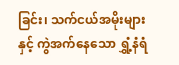ခြင်း၊ သက်ငယ်အမိုးများနှင့် ကွဲအက်နေသော ရွှံ့နံရံ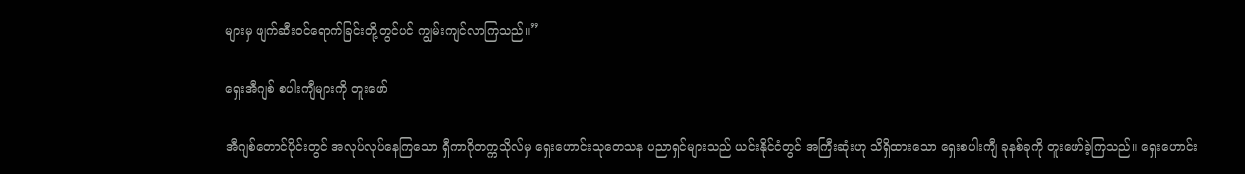များမှ ဖျက်ဆီးဝင်ရောက်ခြင်းတို့တွင်ပင် ကျွမ်းကျင်လာကြသည်။”

ရှေးအီဂျစ် စပါးကျီများကို တူးဖော်

အီဂျစ်တောင်ပိုင်းတွင် အလုပ်လုပ်နေကြသော ရှီကာဂိုတက္ကသိုလ်မှ ရှေးဟောင်းသုတေသန ပညာရှင်များသည် ယင်းနိုင်ငံတွင် အကြီးဆုံးဟု သိရှိထားသော ရှေးစပါးကျီ ခုနစ်ခုကို တူးဖော်ခဲ့ကြသည်။ ရှေးဟောင်း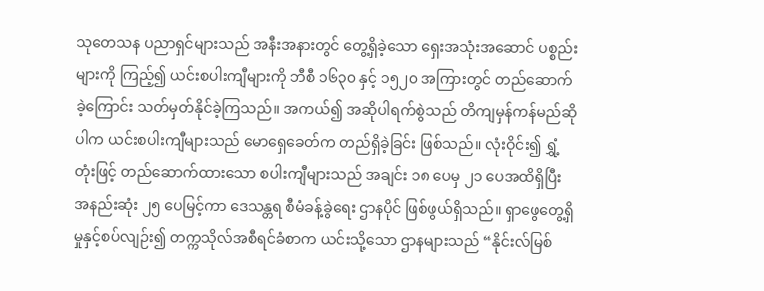သုတေသန ပညာရှင်များသည် အနီးအနားတွင် တွေ့ရှိခဲ့သော ရှေးအသုံးအဆောင် ပစ္စည်းများကို ကြည့်၍ ယင်းစပါးကျီများကို ဘီစီ ၁၆၃၀ နှင့် ၁၅၂၀ အကြားတွင် တည်ဆောက်ခဲ့ကြောင်း သတ်မှတ်နိုင်ခဲ့ကြသည်။ အကယ်၍ အဆိုပါရက်စွဲသည် တိကျမှန်ကန်မည်ဆိုပါက ယင်းစပါးကျီများသည် မောရှေခေတ်က တည်ရှိခဲ့ခြင်း ဖြစ်သည်။ လုံးဝိုင်း၍ ရွှံ့တုံးဖြင့် တည်ဆောက်ထားသော စပါးကျီများသည် အချင်း ၁၈ ပေမှ ၂၁ ပေအထိရှိပြီး အနည်းဆုံး ၂၅ ပေမြင့်ကာ ဒေသန္တရ စီမံခန့်ခွဲရေး ဌာနပိုင် ဖြစ်ဖွယ်ရှိသည်။ ရှာဖွေတွေ့ရှိမှုနှင့်စပ်လျဉ်း၍ တက္ကသိုလ်အစီရင်ခံစာက ယင်းသို့သော ဌာနများသည် “နိုင်းလ်မြစ်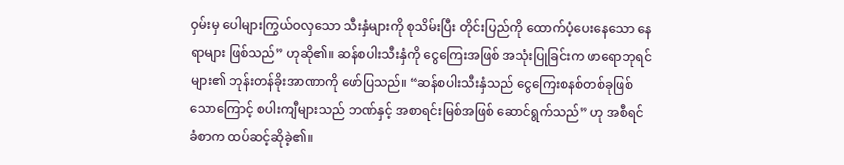ဝှမ်းမှ ပေါများကြွယ်ဝလှသော သီးနှံများကို စုသိမ်းပြီး တိုင်းပြည်ကို ထောက်ပံ့ပေးနေသော နေရာများ ဖြစ်သည်” ဟုဆို၏။ ဆန်စပါးသီးနှံကို ငွေကြေးအဖြစ် အသုံးပြုခြင်းက ဖာရောဘုရင်များ၏ ဘုန်းတန်ခိုးအာဏာကို ဖော်ပြသည်။ “ဆန်စပါးသီးနှံသည် ငွေကြေးစနစ်တစ်ခုဖြစ်သောကြောင့် စပါးကျီများသည် ဘဏ်နှင့် အစာရင်းမြစ်အဖြစ် ဆောင်ရွက်သည်” ဟု အစီရင်ခံစာက ထပ်ဆင့်ဆိုခဲ့၏။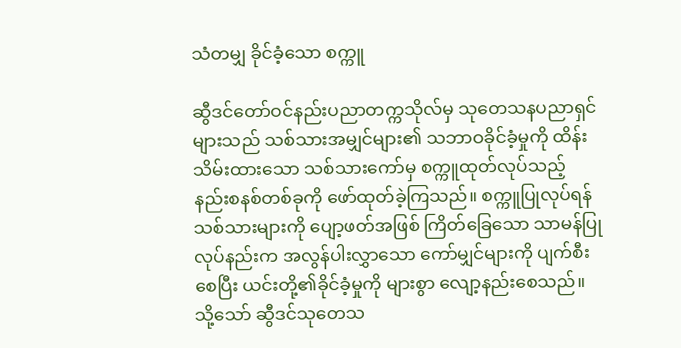သံတမျှ ခိုင်ခံ့သော စက္ကူ

ဆွီဒင်တော်ဝင်နည်းပညာတက္ကသိုလ်မှ သုတေသနပညာရှင်များသည် သစ်သားအမျှင်များ၏ သဘာဝခိုင်ခံ့မှုကို ထိန်းသိမ်းထားသော သစ်သားကော်မှ စက္ကူထုတ်လုပ်သည့် နည်းစနစ်တစ်ခုကို ဖော်ထုတ်ခဲ့ကြသည်။ စက္ကူပြုလုပ်ရန် သစ်သားများကို ပျော့ဖတ်အဖြစ် ကြိတ်ခြေသော သာမန်ပြုလုပ်နည်းက အလွန်ပါးလွှာသော ကော်မျှင်များကို ပျက်စီးစေပြီး ယင်းတို့၏ခိုင်ခံ့မှုကို များစွာ လျော့နည်းစေသည်။ သို့သော် ဆွီဒင်သုတေသ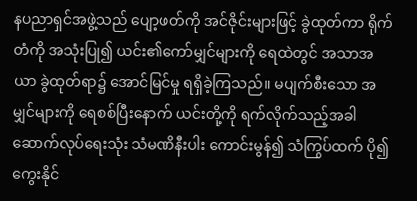နပညာရှင်အဖွဲ့သည် ပျော့ဖတ်ကို အင်ဇိုင်းများဖြင့် ခွဲထုတ်ကာ ရိုက်တံကို အသုံးပြု၍ ယင်း၏ကော်မျှင်များကို ရေထဲတွင် အသာအယာ ခွဲထုတ်ရာ၌ အောင်မြင်မှု ရရှိခဲ့ကြသည်။ မပျက်စီးသော အမျှင်များကို ရေစစ်ပြီးနောက် ယင်းတို့ကို ရက်လိုက်သည့်အခါ ဆောက်လုပ်ရေးသုံး သံမဏိနီးပါး ကောင်းမွန်၍ သံကြွပ်ထက် ပို၍ ကွေးနိုင်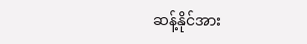ဆန့်နိုင်အား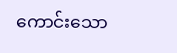ကောင်းသော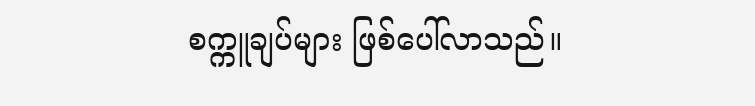စက္ကူချပ်များ ဖြစ်ပေါ်လာသည်။